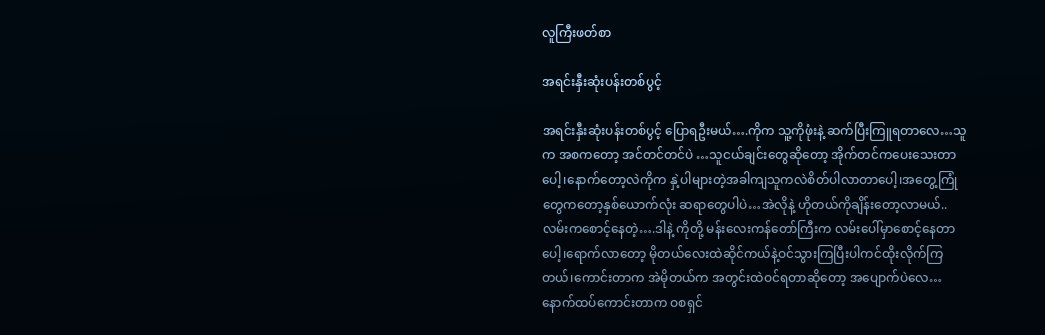လူကြီးဖတ်စာ

အရင်းနှီးဆုံးပန်းတစ်ပွင့်

အရင်းနှီးဆုံးပန်းတစ်ပွင့် ပြောရဦးမယ်….ကိုက သူ့ကိုဖုံးနဲ့ ဆက်ပြီးကြူရတာလေ…သူက အစကတော့ အင်တင်တင်ပဲ …သူငယ်ချင်းတွေဆိုတော့ အိုက်တင်ကပေးသေးတာပေါ့၊နောက်တော့လဲကိုက နှဲ့ပါများတဲ့အခါကျသူကလဲစိတ်ပါလာတာပေါ့၊အတွေ့ကြုံတွေကတော့နှစ်ယောက်လုံး ဆရာတွေပါပဲ…အဲလိုနဲ့ ဟိုတယ်ကိုချိန်းတော့လာမယ်..လမ်းကစောင့်နေတဲ့….ဒါနဲ့ ကိုတို့ မန်းလေးကန်တော်ကြီးက လမ်းပေါ်မှာစောင့်နေတာပေါ့၊ရောက်လာတော့ မိုတယ်လေးထဲဆိုင်ကယ်နဲ့ဝင်သွားကြပြီးပါကင်ထိုးလိုက်ကြတယ်၊ကောင်းတာက အဲမိုတယ်က အတွင်းထဲဝင်ရတာဆိုတော့ အပျောက်ပဲလေ…နောက်ထပ်ကောင်းတာက ဝစရှင်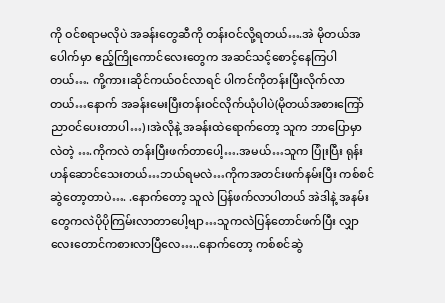ကို ဝင်စရာမလိုပဲ အခန်းတွေဆီကို တန်းဝင်လို့ရတယ်….အဲ မိုတယ်အပေါက်မှာ ဧည့်ကြိုကောင်လေးတွေက အဆင်သင့်စောင့်နေကြပါတယ်…. ကို့ကား၊ဆိုင်ကယ်ဝင်လာရင် ပါကင်ကိုတန်းပြီးလိုက်လာတယ်…နောက် အခန်းမေးပြီးတန်းဝင်လိုက်ယုံပါပဲ(မိုတယ်အစားကြော်ညာဝင်ပေးတာပါ…)၊အဲလိုနဲ့ အခန်းထဲရောက်တော့ သူက ဘာပြောမှာလဲတဲ့ ….ကိုကလဲ တန်းပြီးဖက်တာပေါ့….အမယ်…သူက ပြုံးပြီး ရုန်းဟန်ဆောင်သေးတယ်…ဘယ်ရမလဲ…ကိုကအတင်းဖက်နမ်းပြီး ကစ်စင်ဆွဲတော့တာပဲ…. .နောက်တော့ သူလဲ ပြန်ဖက်လာပါတယ် အဲဒါနဲ့ အနမ်းတွေကလဲပိုပိုကြမ်းလာတာပေါ့ဗျာ…သူကလဲပြန်တောင်ဖက်ပြီး လျှာလေးတောင်ကစားလာပြီလေ…..နောက်တော့ ကစ်စင်ဆွဲ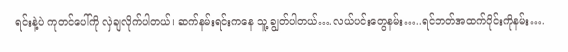ရင်းနဲ့ပဲ ကုတင်ပေါ်ကို လှဲချလိုက်ပါတယ်၊ ဆက်နမ်းရင်းကနေ သူ့ ချွတ်ပါတယ်….လယ်ပင်းတွေနမ်း…..ရင်ဘတ်အထက်ပိုင်းကိုနမ်း….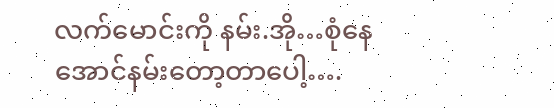လက်မောင်းကို နမ်း.အို…စုံနေအောင်နမ်းတော့တာပေါ့….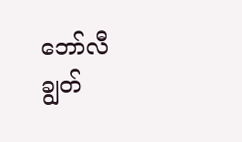ဘော်လီချွတ်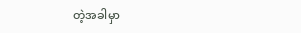တဲ့အခါမှာ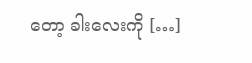တော့ ခါးလေးကို […]